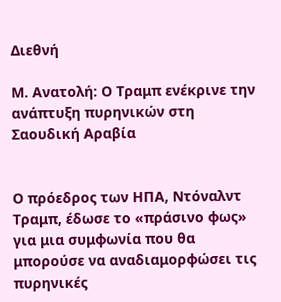Διεθνή

Μ. Ανατολή: Ο Τραμπ ενέκρινε την ανάπτυξη πυρηνικών στη Σαουδική Αραβία


Ο πρόεδρος των ΗΠΑ, Ντόναλντ Τραμπ, έδωσε το «πράσινο φως» για μια συμφωνία που θα μπορούσε να αναδιαμορφώσει τις πυρηνικές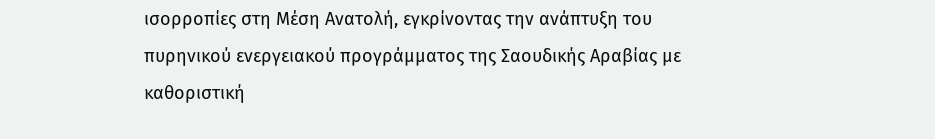ισορροπίες στη Μέση Ανατολή, εγκρίνοντας την ανάπτυξη του πυρηνικού ενεργειακού προγράμματος της Σαουδικής Αραβίας με καθοριστική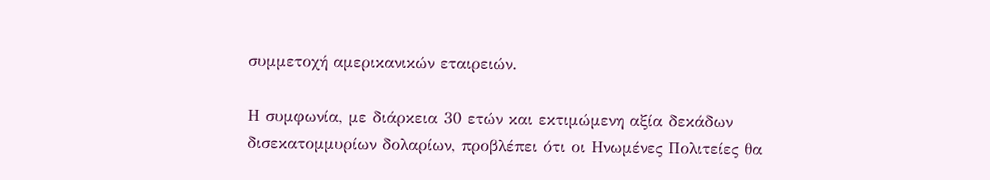συμμετοχή αμερικανικών εταιρειών.

Η συμφωνία, με διάρκεια 30 ετών και εκτιμώμενη αξία δεκάδων δισεκατομμυρίων δολαρίων, προβλέπει ότι οι Ηνωμένες Πολιτείες θα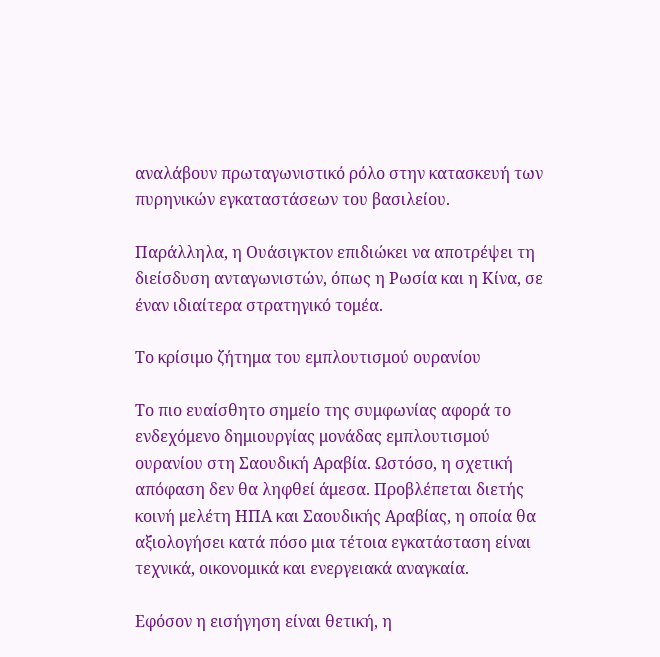αναλάβουν πρωταγωνιστικό ρόλο στην κατασκευή των πυρηνικών εγκαταστάσεων του βασιλείου.

Παράλληλα, η Ουάσιγκτον επιδιώκει να αποτρέψει τη διείσδυση ανταγωνιστών, όπως η Ρωσία και η Κίνα, σε έναν ιδιαίτερα στρατηγικό τομέα.

Το κρίσιμο ζήτημα του εμπλουτισμού ουρανίου

Το πιο ευαίσθητο σημείο της συμφωνίας αφορά το ενδεχόμενο δημιουργίας μονάδας εμπλουτισμού ουρανίου στη Σαουδική Αραβία. Ωστόσο, η σχετική απόφαση δεν θα ληφθεί άμεσα. Προβλέπεται διετής κοινή μελέτη ΗΠΑ και Σαουδικής Αραβίας, η οποία θα αξιολογήσει κατά πόσο μια τέτοια εγκατάσταση είναι τεχνικά, οικονομικά και ενεργειακά αναγκαία.

Εφόσον η εισήγηση είναι θετική, η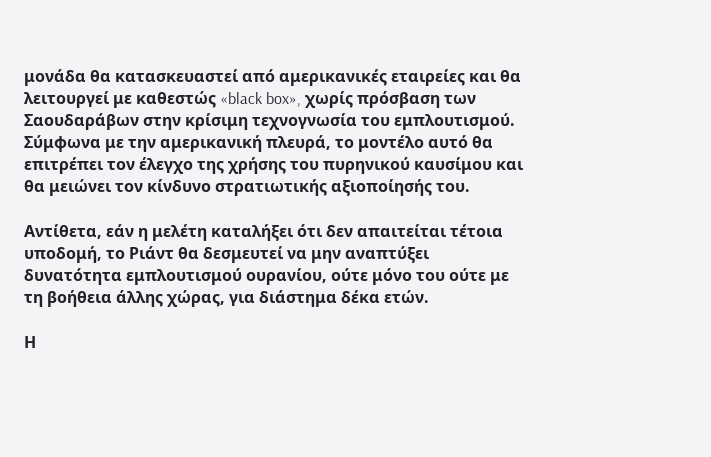μονάδα θα κατασκευαστεί από αμερικανικές εταιρείες και θα λειτουργεί με καθεστώς «black box», χωρίς πρόσβαση των Σαουδαράβων στην κρίσιμη τεχνογνωσία του εμπλουτισμού. Σύμφωνα με την αμερικανική πλευρά, το μοντέλο αυτό θα επιτρέπει τον έλεγχο της χρήσης του πυρηνικού καυσίμου και θα μειώνει τον κίνδυνο στρατιωτικής αξιοποίησής του.

Αντίθετα, εάν η μελέτη καταλήξει ότι δεν απαιτείται τέτοια υποδομή, το Ριάντ θα δεσμευτεί να μην αναπτύξει δυνατότητα εμπλουτισμού ουρανίου, ούτε μόνο του ούτε με τη βοήθεια άλλης χώρας, για διάστημα δέκα ετών.

Η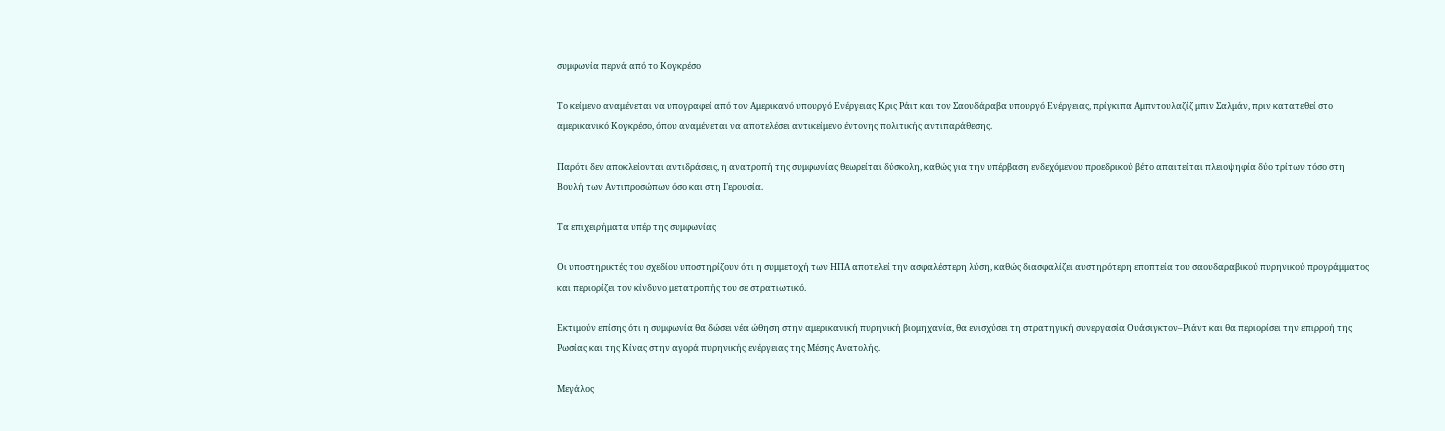συμφωνία περνά από το Κογκρέσο

Το κείμενο αναμένεται να υπογραφεί από τον Αμερικανό υπουργό Ενέργειας Κρις Ράιτ και τον Σαουδάραβα υπουργό Ενέργειας, πρίγκιπα Αμπντουλαζίζ μπιν Σαλμάν, πριν κατατεθεί στο αμερικανικό Κογκρέσο, όπου αναμένεται να αποτελέσει αντικείμενο έντονης πολιτικής αντιπαράθεσης.

Παρότι δεν αποκλείονται αντιδράσεις, η ανατροπή της συμφωνίας θεωρείται δύσκολη, καθώς για την υπέρβαση ενδεχόμενου προεδρικού βέτο απαιτείται πλειοψηφία δύο τρίτων τόσο στη Βουλή των Αντιπροσώπων όσο και στη Γερουσία.

Τα επιχειρήματα υπέρ της συμφωνίας

Οι υποστηρικτές του σχεδίου υποστηρίζουν ότι η συμμετοχή των ΗΠΑ αποτελεί την ασφαλέστερη λύση, καθώς διασφαλίζει αυστηρότερη εποπτεία του σαουδαραβικού πυρηνικού προγράμματος και περιορίζει τον κίνδυνο μετατροπής του σε στρατιωτικό.

Εκτιμούν επίσης ότι η συμφωνία θα δώσει νέα ώθηση στην αμερικανική πυρηνική βιομηχανία, θα ενισχύσει τη στρατηγική συνεργασία Ουάσιγκτον–Ριάντ και θα περιορίσει την επιρροή της Ρωσίας και της Κίνας στην αγορά πυρηνικής ενέργειας της Μέσης Ανατολής.

Μεγάλος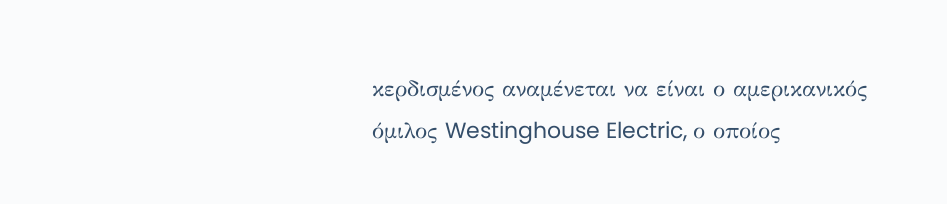κερδισμένος αναμένεται να είναι ο αμερικανικός όμιλος Westinghouse Electric, ο οποίος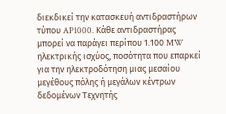διεκδικεί την κατασκευή αντιδραστήρων τύπου AP1000. Κάθε αντιδραστήρας μπορεί να παράγει περίπου 1.100 MW ηλεκτρικής ισχύος, ποσότητα που επαρκεί για την ηλεκτροδότηση μιας μεσαίου μεγέθους πόλης ή μεγάλων κέντρων δεδομένων Τεχνητής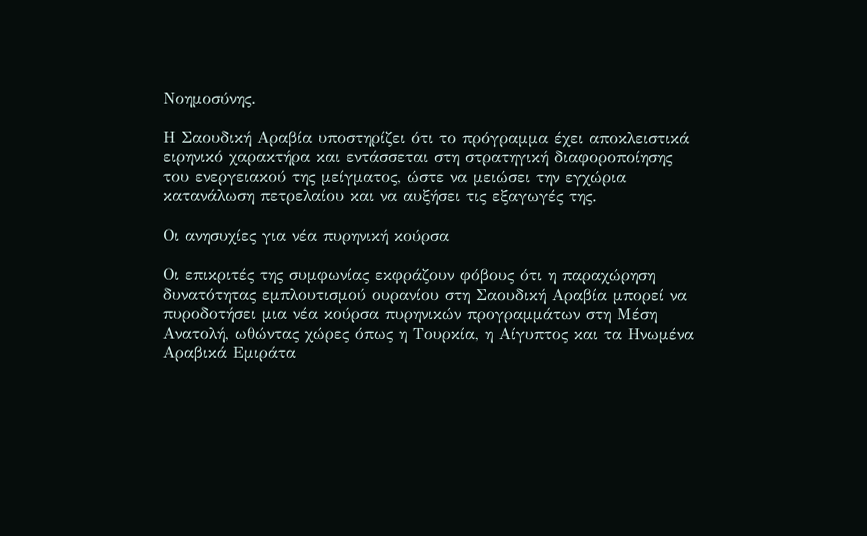Νοημοσύνης.

Η Σαουδική Αραβία υποστηρίζει ότι το πρόγραμμα έχει αποκλειστικά ειρηνικό χαρακτήρα και εντάσσεται στη στρατηγική διαφοροποίησης του ενεργειακού της μείγματος, ώστε να μειώσει την εγχώρια κατανάλωση πετρελαίου και να αυξήσει τις εξαγωγές της.

Οι ανησυχίες για νέα πυρηνική κούρσα

Οι επικριτές της συμφωνίας εκφράζουν φόβους ότι η παραχώρηση δυνατότητας εμπλουτισμού ουρανίου στη Σαουδική Αραβία μπορεί να πυροδοτήσει μια νέα κούρσα πυρηνικών προγραμμάτων στη Μέση Ανατολή, ωθώντας χώρες όπως η Τουρκία, η Αίγυπτος και τα Ηνωμένα Αραβικά Εμιράτα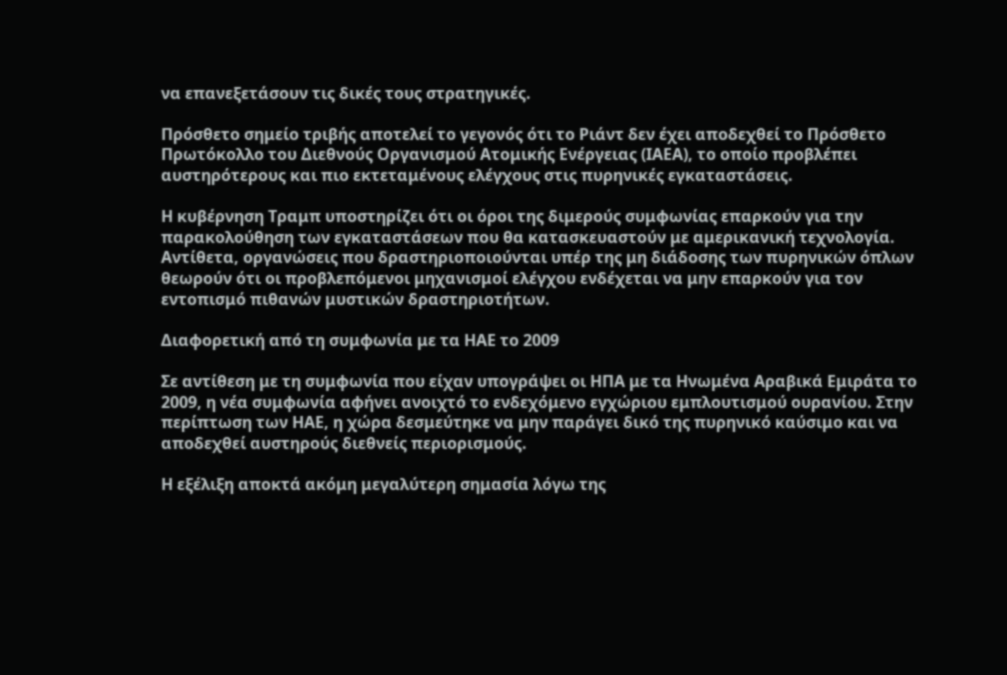να επανεξετάσουν τις δικές τους στρατηγικές.

Πρόσθετο σημείο τριβής αποτελεί το γεγονός ότι το Ριάντ δεν έχει αποδεχθεί το Πρόσθετο Πρωτόκολλο του Διεθνούς Οργανισμού Ατομικής Ενέργειας (IAEA), το οποίο προβλέπει αυστηρότερους και πιο εκτεταμένους ελέγχους στις πυρηνικές εγκαταστάσεις.

Η κυβέρνηση Τραμπ υποστηρίζει ότι οι όροι της διμερούς συμφωνίας επαρκούν για την παρακολούθηση των εγκαταστάσεων που θα κατασκευαστούν με αμερικανική τεχνολογία. Αντίθετα, οργανώσεις που δραστηριοποιούνται υπέρ της μη διάδοσης των πυρηνικών όπλων θεωρούν ότι οι προβλεπόμενοι μηχανισμοί ελέγχου ενδέχεται να μην επαρκούν για τον εντοπισμό πιθανών μυστικών δραστηριοτήτων.

Διαφορετική από τη συμφωνία με τα ΗΑΕ το 2009

Σε αντίθεση με τη συμφωνία που είχαν υπογράψει οι ΗΠΑ με τα Ηνωμένα Αραβικά Εμιράτα το 2009, η νέα συμφωνία αφήνει ανοιχτό το ενδεχόμενο εγχώριου εμπλουτισμού ουρανίου. Στην περίπτωση των ΗΑΕ, η χώρα δεσμεύτηκε να μην παράγει δικό της πυρηνικό καύσιμο και να αποδεχθεί αυστηρούς διεθνείς περιορισμούς.

Η εξέλιξη αποκτά ακόμη μεγαλύτερη σημασία λόγω της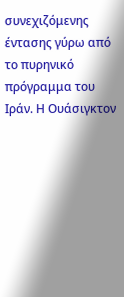συνεχιζόμενης έντασης γύρω από το πυρηνικό πρόγραμμα του Ιράν. Η Ουάσιγκτον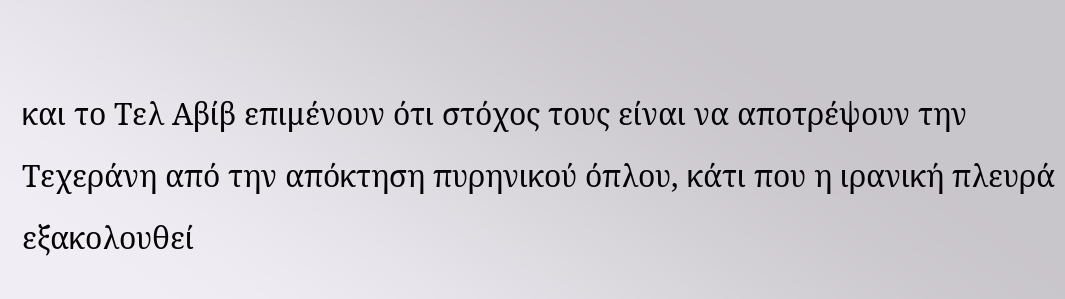και το Τελ Αβίβ επιμένουν ότι στόχος τους είναι να αποτρέψουν την Τεχεράνη από την απόκτηση πυρηνικού όπλου, κάτι που η ιρανική πλευρά εξακολουθεί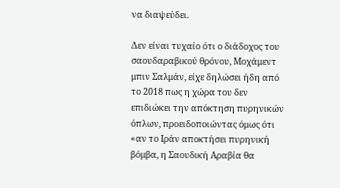να διαψεύδει.

Δεν είναι τυχαίο ότι ο διάδοχος του σαουδαραβικού θρόνου, Μοχάμεντ μπιν Σαλμάν, είχε δηλώσει ήδη από το 2018 πως η χώρα του δεν επιδιώκει την απόκτηση πυρηνικών όπλων, προειδοποιώντας όμως ότι «αν το Ιράν αποκτήσει πυρηνική βόμβα, η Σαουδική Αραβία θα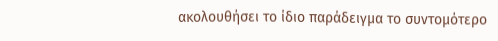ακολουθήσει το ίδιο παράδειγμα το συντομότερο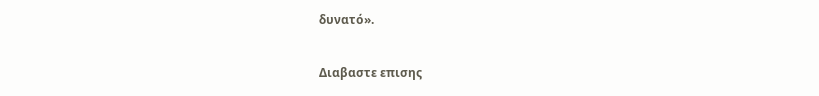δυνατό».

Διαβαστε επισης